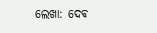ଲେଖା: ଦେଵ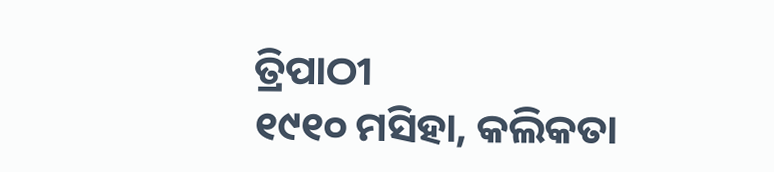ତ୍ରିପାଠୀ
୧୯୧୦ ମସିହା, କଲିକତା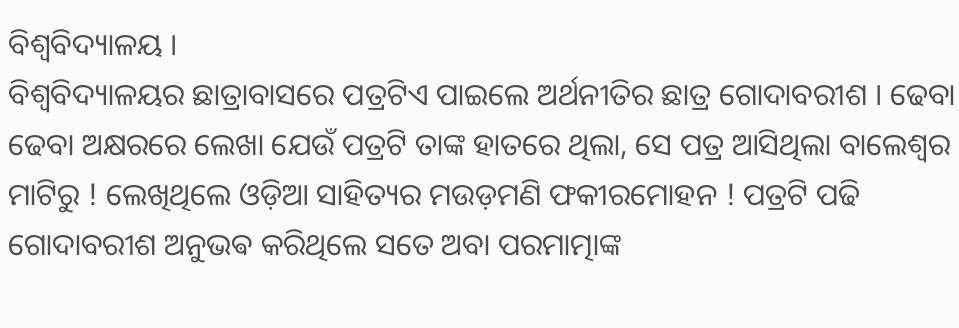ବିଶ୍ଵବିଦ୍ୟାଳୟ ।
ବିଶ୍ୱବିଦ୍ୟାଳୟର ଛାତ୍ରାବାସରେ ପତ୍ରଟିଏ ପାଇଲେ ଅର୍ଥନୀତିର ଛାତ୍ର ଗୋଦାବରୀଶ । ଢେବା ଢେବା ଅକ୍ଷରରେ ଲେଖା ଯେଉଁ ପତ୍ରଟି ତାଙ୍କ ହାତରେ ଥିଲା, ସେ ପତ୍ର ଆସିଥିଲା ବାଲେଶ୍ଵର ମାଟିରୁ ! ଲେଖିଥିଲେ ଓଡ଼ିଆ ସାହିତ୍ୟର ମଉଡ଼ମଣି ଫକୀରମୋହନ ! ପତ୍ରଟି ପଢି ଗୋଦାବରୀଶ ଅନୁଭଵ କରିଥିଲେ ସତେ ଅବା ପରମାତ୍ମାଙ୍କ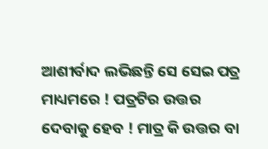ଆଶୀର୍ବାଦ ଲଭିଛନ୍ତି ସେ ସେଇ ପତ୍ର ମାଧ୍ୟମରେ ! ପତ୍ରଟିର ଉତ୍ତର ଦେବାକୁ ହେବ ! ମାତ୍ର କି ଉତ୍ତର ବା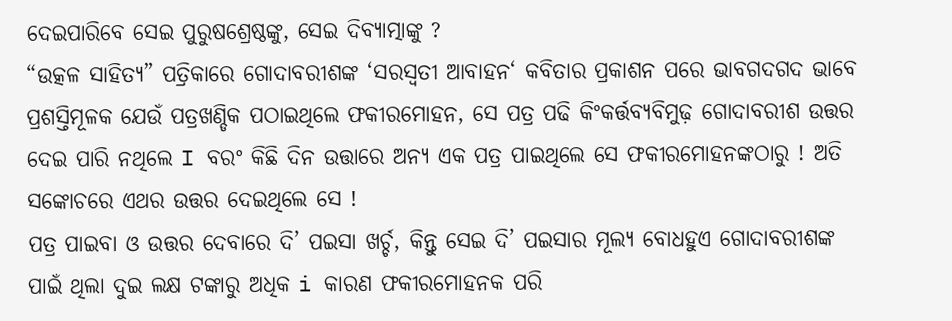ଦେଇପାରିବେ ସେଇ ପୁରୁଷଶ୍ରେଷ୍ଠଙ୍କୁ, ସେଇ ଦିବ୍ୟାତ୍ମାଙ୍କୁ ?
“ଉତ୍କଳ ସାହିତ୍ୟ” ପତ୍ରିକାରେ ଗୋଦାବରୀଶଙ୍କ ‘ସରସ୍ବତୀ ଆବାହନ‘ କବିତାର ପ୍ରକାଶନ ପରେ ଭାବଗଦଗଦ ଭାବେ ପ୍ରଶସ୍ତିମୂଳକ ଯେଉଁ ପତ୍ରଖଣ୍ଡିକ ପଠାଇଥିଲେ ଫକୀରମୋହନ, ସେ ପତ୍ର ପଢି କିଂକର୍ତ୍ତବ୍ୟବିମୁଢ଼ ଗୋଦାବରୀଶ ଉତ୍ତର ଦେଇ ପାରି ନଥିଲେ I ବରଂ କିଛି ଦିନ ଉତ୍ତାରେ ଅନ୍ୟ ଏକ ପତ୍ର ପାଇଥିଲେ ସେ ଫକୀରମୋହନଙ୍କଠାରୁ ! ଅତି ସଙ୍କୋଚରେ ଏଥର ଉତ୍ତର ଦେଇଥିଲେ ସେ !
ପତ୍ର ପାଇବା ଓ ଉତ୍ତର ଦେବାରେ ଦି’ ପଇସା ଖର୍ଚ୍ଚ, କିନ୍ତୁ ସେଇ ଦି’ ପଇସାର ମୂଲ୍ୟ ବୋଧହୁଏ ଗୋଦାବରୀଶଙ୍କ ପାଇଁ ଥିଲା ଦୁଇ ଲକ୍ଷ ଟଙ୍କାରୁ ଅଧିକ i କାରଣ ଫକୀରମୋହନକ ପରି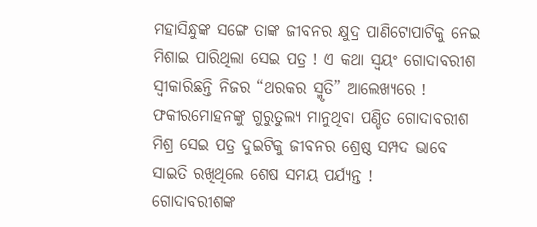ମହାସିନ୍ଧୁଙ୍କ ସଙ୍ଗେ ତାଙ୍କ ଜୀବନର କ୍ଷୁଦ୍ର ପାଣିଟୋପାଟିକୁ ନେଇ ମିଶାଇ ପାରିଥିଲା ସେଇ ପତ୍ର ! ଏ କଥା ସ୍ୱୟଂ ଗୋଦାବରୀଶ ସ୍ବୀକାରିଛନ୍ତି ନିଜର “ଥରକର ସ୍ମୃତି” ଆଲେଖ୍ୟରେ ! ଫକୀରମୋହନଙ୍କୁ ଗୁରୁତୁଲ୍ୟ ମାନୁଥିବା ପଣ୍ଡିତ ଗୋଦାବରୀଶ ମିଶ୍ର ସେଇ ପତ୍ର ଦୁଇଟିକୁ ଜୀବନର ଶ୍ରେଷ୍ଠ ସମ୍ପଦ ଭାବେ ସାଇତି ରଖିଥିଲେ ଶେଷ ସମୟ ପର୍ଯ୍ୟନ୍ତ !
ଗୋଦାବରୀଶଙ୍କ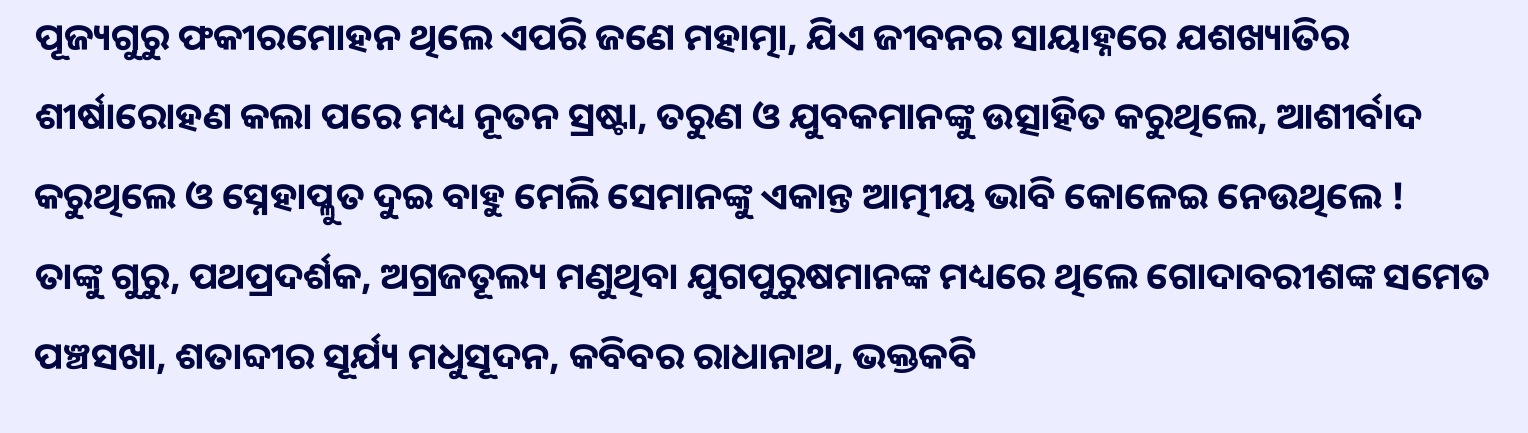ପୂଜ୍ୟଗୁରୁ ଫକୀରମୋହନ ଥିଲେ ଏପରି ଜଣେ ମହାତ୍ମା, ଯିଏ ଜୀବନର ସାୟାହ୍ନରେ ଯଶଖ୍ୟାତିର ଶୀର୍ଷାରୋହଣ କଲା ପରେ ମଧ୍ୟ ନୂତନ ସ୍ରଷ୍ଟା, ତରୁଣ ଓ ଯୁବକମାନଙ୍କୁ ଉତ୍ସାହିତ କରୁଥିଲେ, ଆଶୀର୍ବାଦ କରୁଥିଲେ ଓ ସ୍ନେହାପ୍ଳୁତ ଦୁଇ ବାହୁ ମେଲି ସେମାନଙ୍କୁ ଏକାନ୍ତ ଆତ୍ମୀୟ ଭାବି କୋଳେଇ ନେଉଥିଲେ !
ତାଙ୍କୁ ଗୁରୁ, ପଥପ୍ରଦର୍ଶକ, ଅଗ୍ରଜତୂଲ୍ୟ ମଣୁଥିବା ଯୁଗପୁରୁଷମାନଙ୍କ ମଧ୍ୟରେ ଥିଲେ ଗୋଦାବରୀଶଙ୍କ ସମେତ ପଞ୍ଚସଖା, ଶତାବ୍ଦୀର ସୂର୍ଯ୍ୟ ମଧୁସୂଦନ, କବିବର ରାଧାନାଥ, ଭକ୍ତକବି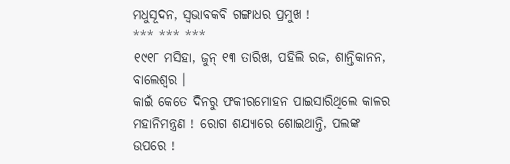ମଧୁସୂଦନ, ସ୍ବଭାବକବି ଗଙ୍ଗାଧର ପ୍ରମୁଖ !
*** *** ***
୧୯୧୮ ମସିହା, ଜୁନ୍ ୧୩ ତାରିଖ, ପହିଲି ରଜ, ଶାନ୍ତିକାନନ, ବାଲେଶ୍ଵର ।
କାଇଁ କେତେ ଦିନରୁ ଫକୀରମୋହନ ପାଇସାରିଥିଲେ କାଳର ମହାନିମନ୍ତ୍ରଣ ! ରୋଗ ଶଯ୍ୟାରେ ଶୋଇଥାନ୍ତି, ପଲଙ୍କ ଉପରେ !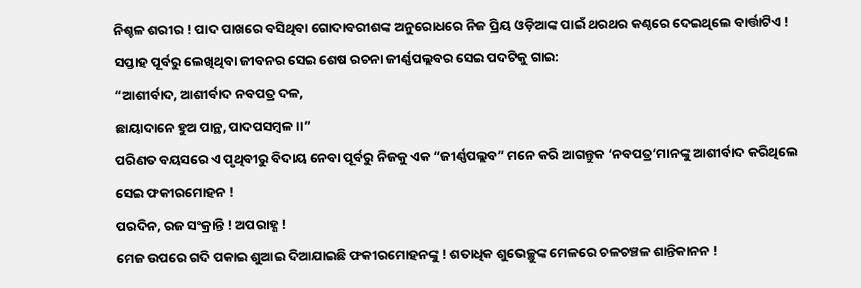ନିଶ୍ଚଳ ଶରୀର ! ପାଦ ପାଖରେ ବସିଥିବା ଗୋଦାବରୀଶଙ୍କ ଅନୁରୋଧରେ ନିଜ ପ୍ରିୟ ଓଡ଼ିଆଙ୍କ ପାଇଁ ଥରଥର କଣ୍ଠରେ ଦେଇଥିଲେ ବାର୍ତ୍ତାଟିଏ ! ସପ୍ତାହ ପୂର୍ବରୁ ଲେଖିଥିବା ଜୀବନର ସେଇ ଶେଷ ରଚନା ଜୀର୍ଣ୍ଣପଲ୍ଲବର ସେଇ ପଦଟିକୁ ଗାଇ:
“ଆଶୀର୍ବାଦ, ଆଶୀର୍ବାଦ ନବପତ୍ର ଦଳ,
ଛାୟାଦାନେ ହୁଅ ପାନ୍ଥ, ପାଦପସମ୍ବଳ ।।”
ପରିଣତ ବୟସରେ ଏ ପୃଥିବୀରୁ ବିଦାୟ ନେବା ପୂର୍ବରୁ ନିଜକୁ ଏକ “ଜୀର୍ଣ୍ଣପଲ୍ଲବ” ମନେ କରି ଆଗନ୍ତୁକ ‘ନବପତ୍ର‘ମାନଙ୍କୁ ଆଶୀର୍ବାଦ କରିଥିଲେ ସେଇ ଫକୀରମୋହନ !
ପରଦିନ, ରଜ ସଂକ୍ରାନ୍ତି ! ଅପରାହ୍ଣ !
ମେଜ ଉପରେ ଗଦି ପକାଇ ଶୁଆଇ ଦିଆଯାଇଛି ଫକୀରମୋହନଙ୍କୁ ! ଶତାଧିକ ଶୁଭେଚ୍ଛୁଙ୍କ ମେଳରେ ଚଳଚଞ୍ଚଳ ଶାନ୍ତିକାନନ !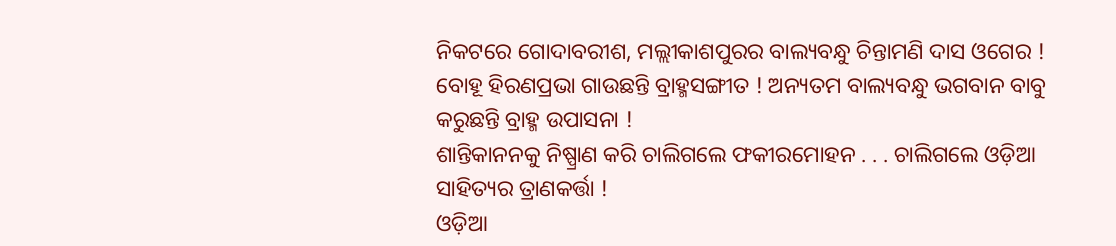ନିକଟରେ ଗୋଦାବରୀଶ, ମଲ୍ଲୀକାଶପୁରର ବାଲ୍ୟବନ୍ଧୁ ଚିନ୍ତାମଣି ଦାସ ଓଗେର ! ବୋହୂ ହିରଣପ୍ରଭା ଗାଉଛନ୍ତି ବ୍ରାହ୍ମସଙ୍ଗୀତ ! ଅନ୍ୟତମ ବାଲ୍ୟବନ୍ଧୁ ଭଗବାନ ବାବୁ କରୁଛନ୍ତି ବ୍ରାହ୍ମ ଉପାସନା !
ଶାନ୍ତିକାନନକୁ ନିଷ୍ପ୍ରାଣ କରି ଚାଲିଗଲେ ଫକୀରମୋହନ . . . ଚାଲିଗଲେ ଓଡ଼ିଆ ସାହିତ୍ୟର ତ୍ରାଣକର୍ତ୍ତା !
ଓଡ଼ିଆ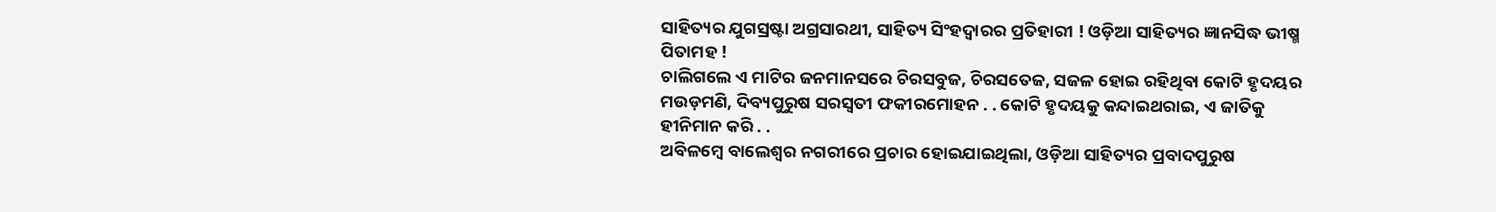ସାହିତ୍ୟର ଯୁଗସ୍ରଷ୍ଟା ଅଗ୍ରସାରଥୀ, ସାହିତ୍ୟ ସିଂହଦ୍ଵାରର ପ୍ରତିହାରୀ ! ଓଡ଼ିଆ ସାହିତ୍ୟର ଜ୍ଞାନସିଦ୍ଧ ଭୀଷ୍ମ ପିତାମହ !
ଚାଲିଗଲେ ଏ ମାଟିର ଜନମାନସରେ ଚିରସବୁଜ, ଚିରସତେଜ, ସଜଳ ହୋଇ ରହିଥିବା କୋଟି ହୃଦୟର ମଉଡ଼ମଣି, ଦିବ୍ୟପୁରୁଷ ସରସ୍ବତୀ ଫକୀରମୋହନ . . କୋଟି ହୃଦୟକୁ କନ୍ଦାଇଥରାଇ, ଏ ଜାତିକୁ ହୀନିମାନ କରି . .
ଅବିଳମ୍ବେ ବାଲେଶ୍ଵର ନଗରୀରେ ପ୍ରଚାର ହୋଇଯାଇଥିଲା, ଓଡ଼ିଆ ସାହିତ୍ୟର ପ୍ରବାଦପୁରୁଷ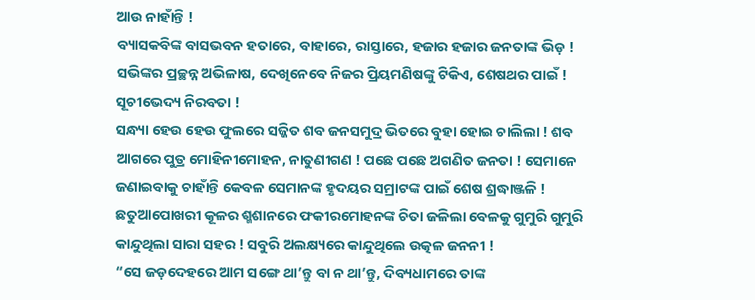ଆଉ ନାହାଁନ୍ତି !
ବ୍ୟାସକବିଙ୍କ ବାସଭବନ ହତାରେ, ବାହାରେ, ରାସ୍ତାରେ, ହଜାର ହଜାର ଜନତାଙ୍କ ଭିଡ଼ ! ସଭିଙ୍କର ପ୍ରଚ୍ଛନ୍ନ ଅଭିଳାଷ, ଦେଖିନେବେ ନିଜର ପ୍ରିୟମଣିଷଙ୍କୁ ଟିକିଏ, ଶେଷଥର ପାଇଁ !
ସୂଚୀଭେଦ୍ୟ ନିରବତା !
ସନ୍ଧ୍ୟା ହେଉ ହେଉ ଫୁଲରେ ସଜ୍ଜିତ ଶବ ଜନସମୁଦ୍ର ଭିତରେ ବୁହା ହୋଇ ଚାଲିଲା ! ଶବ ଆଗରେ ପୁତ୍ର ମୋହିନୀମୋହନ, ନାତୁଣୀଗଣ ! ପଛେ ପଛେ ଅଗଣିତ ଜନତା ! ସେମାନେ ଜଣାଇବାକୁ ଚାହାଁନ୍ତି କେବଳ ସେମାନଙ୍କ ହୃଦୟର ସମ୍ରାଟଙ୍କ ପାଇଁ ଶେଷ ଶ୍ରଦ୍ଧାଞ୍ଜଳି !
ଛତୁଆପୋଖରୀ କୂଳର ଶ୍ମଶାନରେ ଫକୀରମୋହନଙ୍କ ଚିତା ଜଳିଲା ବେଳକୁ ଗୁମୁରି ଗୁମୁରି କାନ୍ଦୁଥିଲା ସାରା ସହର ! ସବୁରି ଅଲକ୍ଷ୍ୟରେ କାନ୍ଦୁଥିଲେ ଉତ୍କଳ ଜନନୀ !
“ସେ ଜଡ଼ଦେହରେ ଆମ ସଙ୍ଗେ ଥା’ନ୍ତୁ ବା ନ ଥା’ନ୍ତୁ, ଦିବ୍ୟଧାମରେ ତାଙ୍କ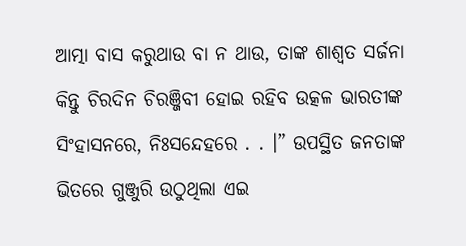ଆତ୍ମା ବାସ କରୁଥାଉ ବା ନ ଥାଉ, ତାଙ୍କ ଶାଶ୍ବତ ସର୍ଜନା କିନ୍ତୁ ଚିରଦିନ ଚିରଞ୍ଜିବୀ ହୋଇ ରହିବ ଉତ୍କଳ ଭାରତୀଙ୍କ ସିଂହାସନରେ, ନିଃସନ୍ଦେହରେ . . ।” ଉପସ୍ଥିତ ଜନତାଙ୍କ ଭିତରେ ଗୁଞ୍ଜୁରି ଉଠୁଥିଲା ଏଇ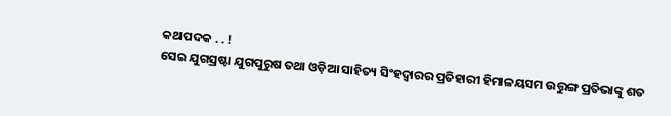କଥାପଦକ . . !
ସେଇ ଯୁଗସ୍ରଷ୍ଟା ଯୁଗପୁରୁଷ ତଥା ଓଡ଼ିଆ ସାହିତ୍ୟ ସିଂହଦ୍ଵାରର ପ୍ରତିହାରୀ ହିମାଳୟସମ ଉତ୍ତୁଙ୍ଗ ପ୍ରତିଭାଙ୍କୁ ଶତ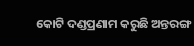କୋଟି ଦଣ୍ଡପ୍ରଣାମ କରୁଛି ଅନ୍ତରଙ୍ଗ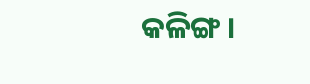କଳିଙ୍ଗ ।